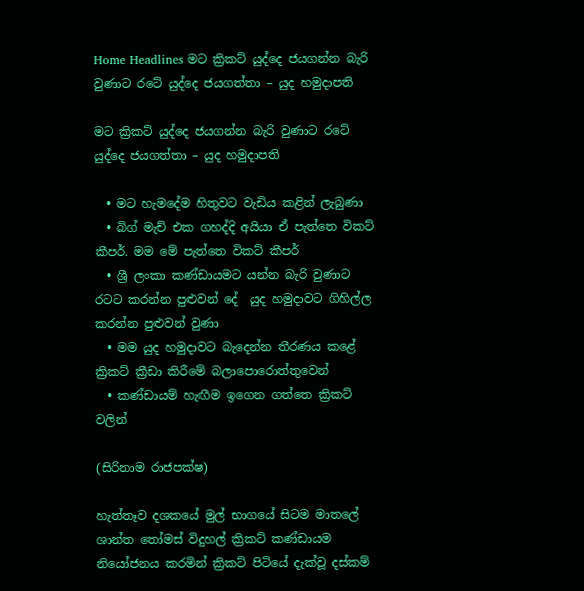Home Headlines මට ක්‍රිකට් යුද්දෙ ජයගන්න බැරි වුණාට රටේ යුද්දෙ ජයගත්තා – යුද හමුදාපති

මට ක්‍රිකට් යුද්දෙ ජයගන්න බැරි වුණාට රටේ යුද්දෙ ජයගත්තා – යුද හමුදාපති

  • මට හැමදේම හිතුවට වැඩිය කළින් ලැබුණා
  • බිග් මැච් එක ගහද්දි අයියා ඒ පැත්තෙ විකට් කීපර්. මම මේ පැත්තෙ විකට් කීපර්
  • ශ්‍රී ලංකා කණ්ඩායමට යන්න බැරි වුණාට රටට කරන්න පුළුවන් දේ  යුද හමුදාවට ගිහිල්ල කරන්න පුළුවන් වුණා
  • මම යුද හමුදාවට බැදෙන්න තීරණය කළේ ක්‍රිකට් ක්‍රීඩා කිරීමේ බලාපොරොත්තුවෙන්
  • කණ්ඩායම් හැඟීම ඉගෙන ගත්තෙ ක්‍රිකට් වලින්

(සිරිනාම රාජපක්ෂ)

හැත්තෑව දශකයේ මුල් භාගයේ සිටම මාතලේ ශාන්ත තෝමස් විදුහල් ක්‍රිකට් කණ්ඩායම නියෝජනය කරමින් ක්‍රිකට් පිටියේ දැක්වූ දස්කම්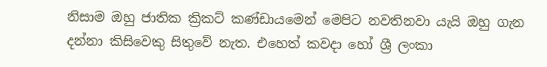නිසාම ඔහු ජාතික ක්‍රිකට් කණ්ඩායමෙන් මෙපිට නවතිනවා යැයි ඔහු ගැන දන්නා කිසිවෙකු සිතුවේ නැත. එහෙත් කවදා හෝ ශ්‍රී ලංකා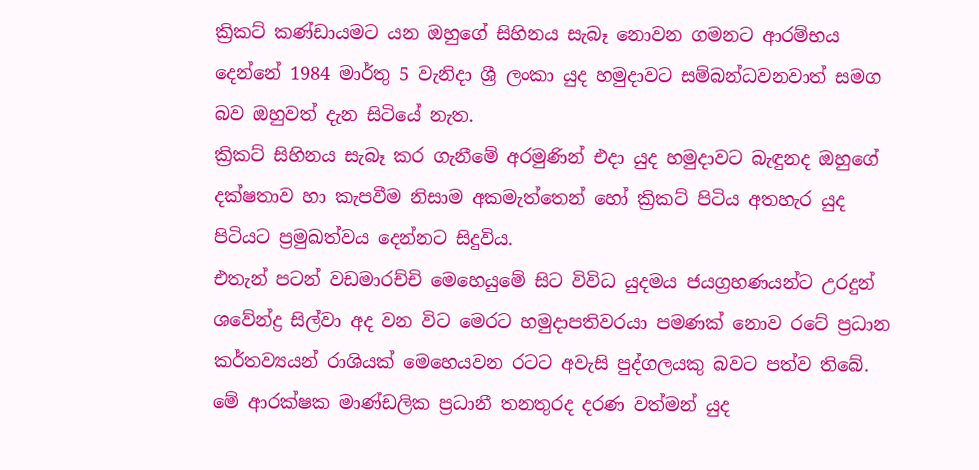ක්‍රිකට් කණ්ඩායමට යන ඔහුගේ සිහිනය සැබෑ නොවන ගමනට ආරම්භය දෙන්නේ 1984 මාර්තු 5 වැනිදා ශ්‍රී ලංකා යුද හමුදාවට සම්බන්ධවනවාත් සමග බව ඔහුවත් දැන සිටියේ නැත.
ක්‍රිකට් සිහිනය සැබෑ කර ගැනීමේ අරමුණින් එදා යුද හමුදාවට බැඳුනද ඔහුගේ දක්ෂතාව හා කැපවීම නිසාම අකමැත්තෙන් හෝ ක්‍රිකට් පිටිය අතහැර යුද පිටියට ප්‍රමුඛත්වය දෙන්නට සිදුවිය.
එතැන් පටන් වඩමාරච්චි මෙහෙයුමේ සිට විවිධ යුදමය ජයග්‍රහණයන්ට උරදුන් ශවේන්ද්‍ර සිල්වා අද වන විට මෙරට හමුදාපතිවරයා පමණක් නොව රටේ ප්‍රධාන කර්තව්‍යයන් රාශියක් මෙහෙයවන රටට අවැසි පුද්ගලයකු බවට පත්ව තිබේ. මේ ආරක්ෂක මාණ්ඩලික ප්‍රධානී තනතුරද දරණ වත්මන් යුද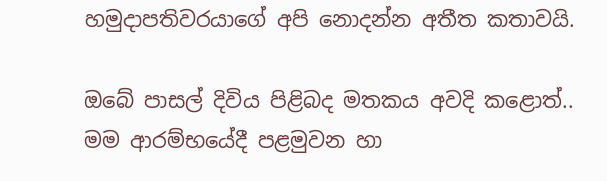හමුදාපතිවරයාගේ අපි නොදන්න අතීත කතාවයි.

ඔබේ පාසල් දිවිය පිළිබද මතකය අවදි කළොත්..
මම ආරම්භයේදී පළමුවන හා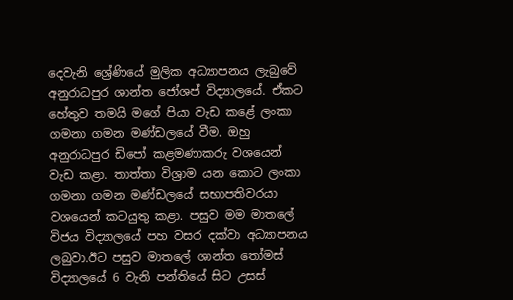දෙවැනි ශ්‍රේණියේ මුලික අධ්‍යාපනය ලැබුවේ අනුරාධපුර ශාන්ත ජෝශප් විද්‍යාලයේ. ඒකට හේතුව තමයි මගේ පියා වැඩ කළේ ලංකා ගමනා ගමන මණ්ඩලයේ වීම. ඔහු අනුරාධපුර ඩිපෝ කළමණාකරු වශයෙන් වැඩ කළා. තාත්තා විශ්‍රාම යන කොට ලංකා ගමනා ගමන මණ්ඩලයේ සභාපතිවරයා වශයෙන් කටයුතු කළා. පසුව මම මාතලේ විජය විද්‍යාලයේ පහ වසර දක්වා අධ්‍යාපනය ලබුවා.ඊට පසුව මාතලේ ශාන්ත තෝමස් විද්‍යාලයේ 6 වැනි පන්තියේ සිට උසස්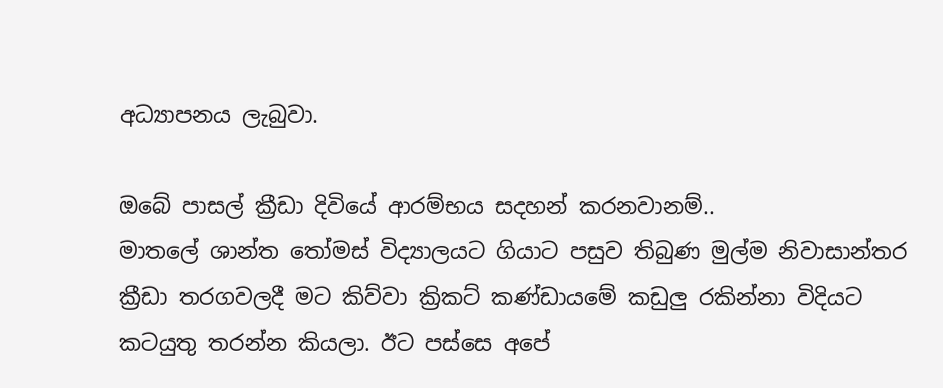අධ්‍යාපනය ලැබුවා.

ඔබේ පාසල් ක්‍රීඩා දිවියේ ආරම්භය සදහන් කරනවානම්..
මාතලේ ශාන්ත තෝමස් විද්‍යාලයට ගියාට පසුව තිබුණ මුල්ම නිවාසාන්තර ක්‍රීඩා තරගවලදී මට කිව්වා ක්‍රිකට් කණ්ඩායමේ කඩුලු රකින්නා විදියට කටයුතු තරන්න කියලා. ඊට පස්සෙ අපේ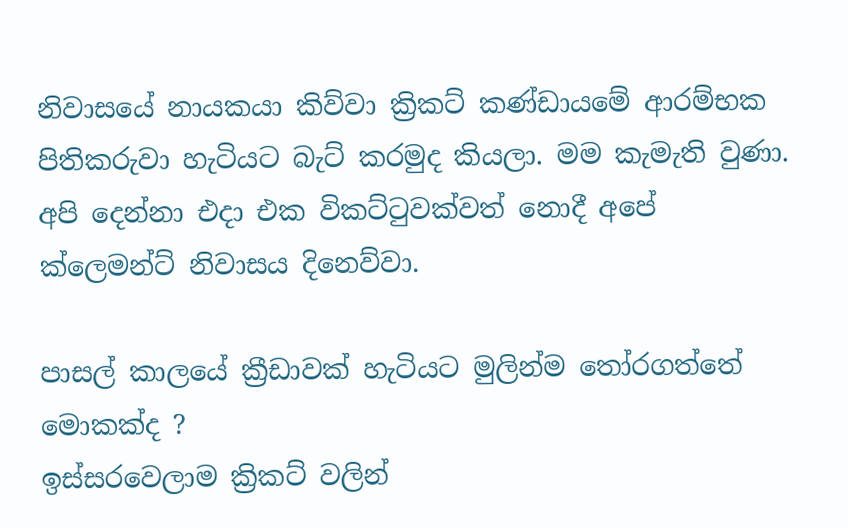නිවාසයේ නායකයා කිව්වා ක්‍රිකට් කණ්ඩායමේ ආරම්භක පිතිකරුවා හැටියට බැට් කරමුද කියලා. මම කැමැති වුණා. අපි දෙන්නා එදා එක විකට්ටුවක්වත් නොදී අපේ ක්ලෙමන්ට් නිවාසය දිනෙව්වා.

පාසල් කාලයේ ක්‍රීඩාවක් හැටියට මුලින්ම තෝරගත්තේ මොකක්ද ?
ඉස්සරවෙලාම ක්‍රිකට් වලින්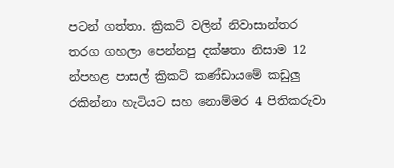පටන් ගත්තා. ක්‍රිකට් වලින් නිවාසාන්තර තරග ගහලා පෙන්නපු දක්ෂතා නිසාම 12 න්පහළ පාසල් ක්‍රිකට් කණ්ඩායමේ කඩුලු රකින්නා හැටියට සහ නොම්මර 4 පිතිකරුවා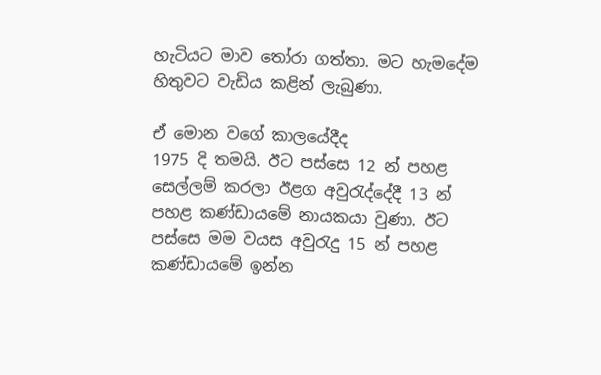හැටියට මාව තෝරා ගත්තා. මට හැමදේම හිතුවට වැඩිය කළින් ලැබුණා.

ඒ මොන වගේ කාලයේදීද‍
1975 දි තමයි. ඊට පස්සෙ 12 න් පහළ සෙල්ලම් කරලා ඊළග අවුරැද්දේදී 13 න් පහළ කණ්ඩායමේ නායකයා වුණා. ඊට පස්සෙ මම වයස අවුරැදු 15 න් පහළ කණ්ඩායමේ ඉන්න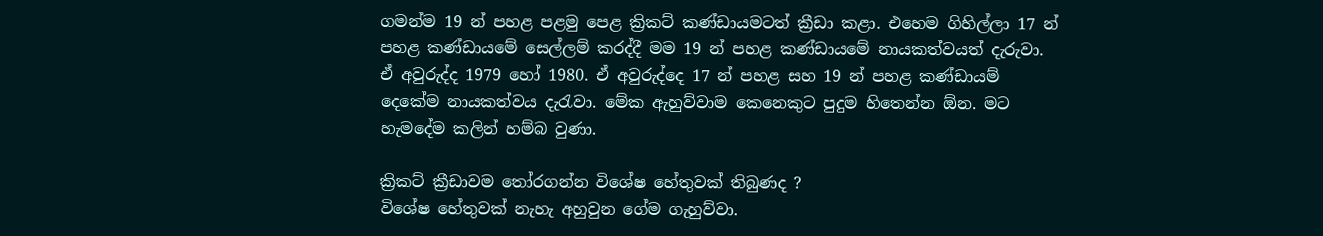ගමන්ම 19 න් පහළ පළමු පෙළ ක්‍රිකට් කණ්ඩායමටත් ක්‍රීඩා කළා. එහෙම ගිහිල්ලා 17 න් පහළ කණ්ඩායමේ සෙල්ලම් කරද්දී මම 19 න් පහළ කණ්ඩායමේ නායකත්වයත් දැරුවා. ඒ අවුරුද්ද 1979 හෝ 1980. ඒ අවුරුද්දෙ 17 න් පහළ සහ 19 න් පහළ කණ්ඩායම් දෙකේම නායකත්වය දැරැවා. මේක ඇහුව්වාම කෙනෙකුට පුදුම හිතෙන්න ඕන. මට හැමදේම කලින් හම්බ වුණා.

ක්‍රිකට් ක්‍රීඩාවම තෝරගන්න විශේෂ හේතුවක් තිබුණද‍ ?
විශේෂ හේතුවක් නැහැ අහුවුන ගේම ගැහුව්වා.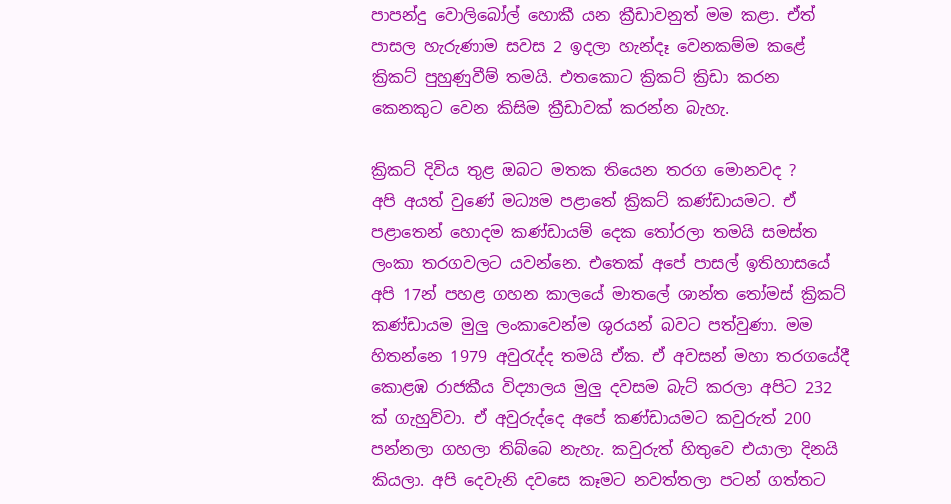පාපන්දු වොලිබෝල් හොකී යන ක්‍රීඩාවනුත් මම කළා. ඒත් පාසල හැරුණාම සවස 2 ඉදලා හැන්දෑ වෙනකම්ම කළේ ක්‍රිකට් පුහුණුවීම් තමයි. එතකොට ක්‍රිකට් ක්‍රිඩා කරන කෙනකුට වෙන කිසිම ක්‍රීඩාවක් කරන්න බැහැ.

ක්‍රිකට් දිවිය තුළ ඔබට මතක තියෙන තරග මොනවද ?
අපි අයත් වුණේ මධ්‍යම පළාතේ ක්‍රිකට් කණ්ඩායමට. ඒ පළාතෙන් හොදම කණ්ඩායම් දෙක තෝරලා තමයි සමස්ත ලංකා තරගවලට යවන්නෙ. එතෙක් අපේ පාසල් ඉතිහාසයේ අපි 17න් පහළ ගහන කාලයේ මාතලේ ශාන්ත තෝමස් ක්‍රිකට් කණ්ඩායම මුලු ලංකාවෙන්ම ශුරයන් බවට පත්වුණා. මම හිතන්නෙ 1979 අවුරැද්ද තමයි ඒක. ඒ අවසන් මහා තරගයේදී කොළඹ රාජකීය විද්‍යාලය මුලු දවසම බැට් කරලා අපිට 232 ක් ගැහුව්වා. ඒ අවුරුද්දෙ අපේ කණ්ඩායමට කවුරුත් 200 පන්නලා ගහලා තිබ්බෙ නැහැ. කවුරුත් හිතුවෙ එයාලා දිනයි කියලා. අපි දෙවැනි දවසෙ කෑමට නවත්තලා පටන් ගත්තට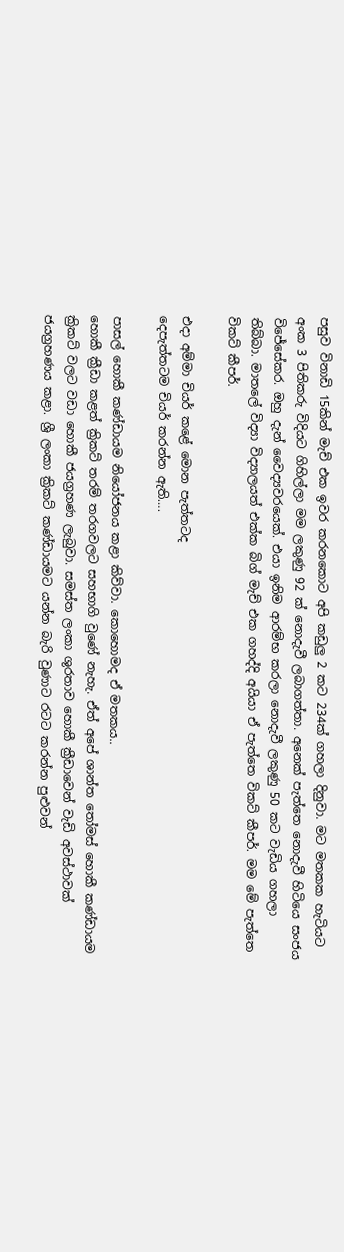පසුව විනාඩි 15කින් මැච් එක ඉවර කරනකොට අපි කඩුලු 2 කට 234ක් ගහලා දිනුවා. මට මතකක හැටියට අංක 3 පිතිකරු විදියට ගිහිල්ලා මම ලකුණු 92 ක් නොදැවී ලබාගත්තා. අනෙක් පැත්තෙ නොදැවී හිටියෙ සංජය විජේසේකර. ඔහු දැන් වෛද්‍යවරයෙක්. එයා ඉනිම ආරම්භ කරලා නොදැවී ලකුණු 50 කට වැඩිය ගහලා තිබ්බා. මාතලේ විද්‍යා විද්‍යාලයත් එක්ක බිග් මැච් එක ගහද්දි අයියා ඒ පැත්තෙ විකට් කීපර්. මම මේ පැත්තෙ විකට් කීපර්.

එදා අම්මා චියර් කළේ මොන පැත්තටද‍
දෙපැත්තටම චියර් කරන්න ඇති….

පාසල් හොකී කණ්ඩායම නියෝජනය කළා කිව්වා. කොහොමද ඒ මතකය..
හොකී ක්‍රීඩා කළත් ක්‍රිකට් තරම් තරගවලට සහභාගි වුණේ නැහැ. ඒත් අපේ ශාන්ත තෝමස් හොකී කණ්ඩායම ක්‍රිකට් වලට වඩා හොකී ජයග්‍රහණ ලැබුවා. සමස්ත ලංකා ශුරතාව හොකී ක්‍රීඩාවෙන් වැඩි අවස්ථාවක් ජයග්‍රහණය කළා. ශ්‍රී ලංකා ක්‍රිකට් කණ්ඩායමට යන්න බැරි වුණාට රටට කරන්න පුළුවන්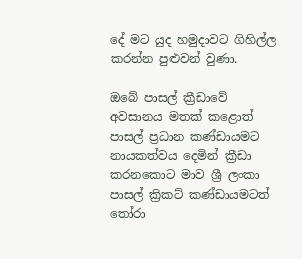දේ මට යුද හමුදාවට ගිහිල්ල කරන්න පුළුවන් වුණා.

ඔබේ පාසල් ක්‍රීඩාවේ අවසානය මතක් කළොත්
පාසල් ප්‍රධාන කණ්ඩායමට නායකත්වය දෙමින් ක්‍රීඩා කරනකොට මාව ශ්‍රී ලංකා පාසල් ක්‍රිකට් කණ්ඩායමටත් තෝරා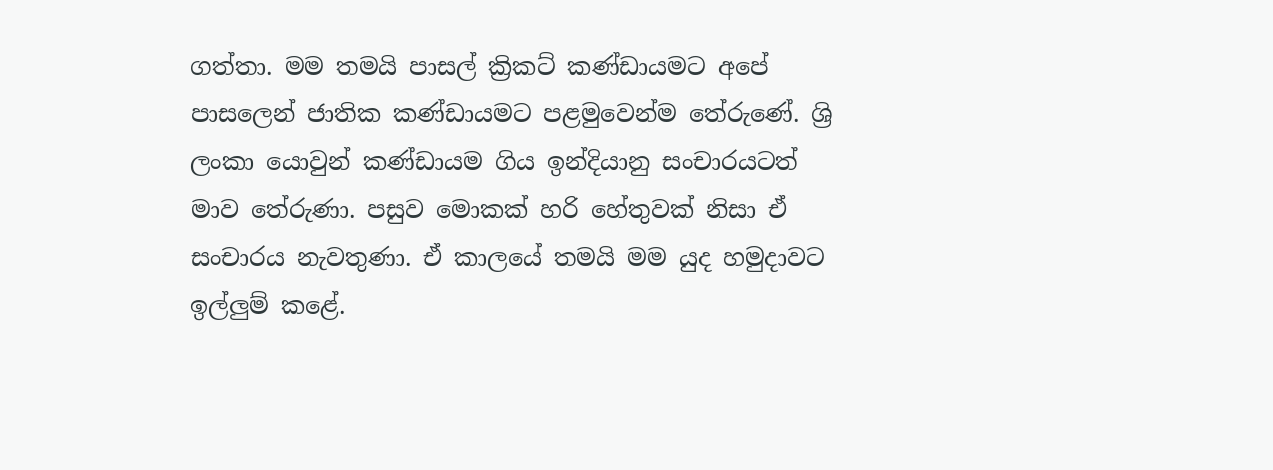ගත්තා. මම තමයි පාසල් ක්‍රිකට් කණ්ඩායමට අපේ පාසලෙන් ජාතික කණ්ඩායමට පළමුවෙන්ම තේරුණේ. ශ්‍රි ලංකා යොවුන් කණ්ඩායම ගිය ඉන්දියානු සංචාරයටත් මාව තේරුණා. පසුව මොකක් හරි හේතුවක් නිසා ඒ සංචාරය නැවතුණා. ඒ කාලයේ තමයි මම යුද හමුදාවට ඉල්ලුම් කළේ.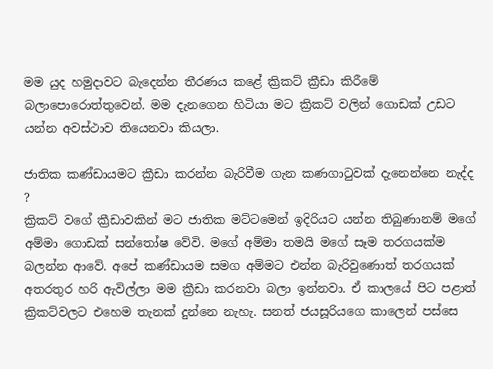මම යුද හමුදාවට බැදෙන්න තීරණය කළේ ක්‍රිකට් ක්‍රීඩා කිරීමේ බලාපොරොත්තුවෙන්. මම දැනගෙන හිටියා මට ක්‍රිකට් වලින් ගොඩක් උඩට යන්න අවස්ථාව තියෙනවා කියලා.

ජාතික කණ්ඩායමට ක්‍රීඩා කරන්න බැරිවීම ගැන කණගාටුවක් දැනෙන්නෙ නැද්ද ?
ක්‍රිකට් වගේ ක්‍රීඩාවකින් මට ජාතික මට්ටමෙන් ඉදිරියට යන්න තිබුණානම් මගේ අම්මා ගොඩක් සන්තෝෂ වේවි. මගේ අම්මා තමයි මගේ සෑම තරගයක්ම බලන්න ආවේ. අපේ කණ්ඩායම සමග අම්මට එන්න බැරිවුණොත් තරගයක් අතරතුර හරි ඇවිල්ලා මම ක්‍රීඩා කරනවා බලා ඉන්නවා. ඒ කාලයේ පිට පළාත් ක්‍රිකට්වලට එහෙම තැනක් දුන්නෙ නැහැ. සනත් ජයසූරියගෙ කාලෙන් පස්සෙ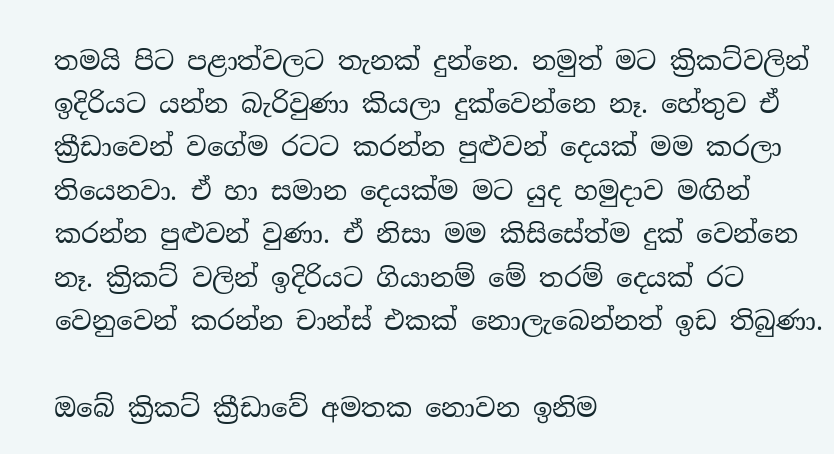තමයි පිට පළාත්වලට තැනක් දුන්නෙ. නමුත් මට ක්‍රිකට්වලින් ඉදිරියට යන්න බැරිවුණා කියලා දුක්වෙන්නෙ නෑ. හේතුව ඒ ක්‍රීඩාවෙන් වගේම රටට කරන්න පුළුවන් දෙයක් මම කරලා තියෙනවා. ඒ හා සමාන දෙයක්ම මට යුද හමුදාව මඟින් කරන්න පුළුවන් වුණා. ඒ නිසා මම කිසිසේත්ම දුක් වෙන්නෙ නෑ. ක්‍රිකට් වලින් ඉදිරියට ගියානම් මේ තරම් දෙයක් රට වෙනුවෙන් කරන්න චාන්ස් එකක් නොලැබෙන්නත් ඉඩ තිබුණා.

ඔබේ ක්‍රිකට් ක්‍රීඩාවේ අමතක නොවන ඉනිම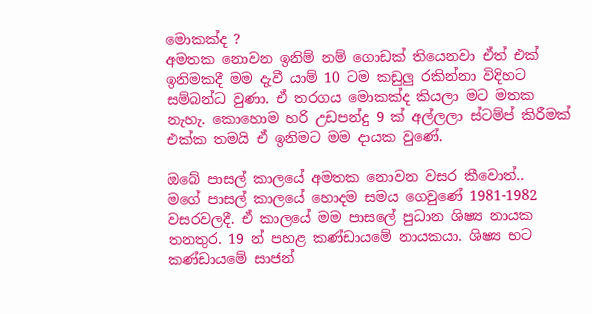මොකක්ද‍ ?
අමතක නොවන ඉනිම් නම් ගොඩක් තියෙනවා ඒත් එක් ඉනිමකදී මම දැවී යාම් 10 ටම කඩුලු රකින්නා විදිහට සම්බන්ධ වුණා. ඒ තරගය මොකක්ද කියලා මට මතක නැහැ. කොහොම හරි උඩපන්දු 9 ක් අල්ලලා ස්ටම්ප් කිරීමක් එක්ක තමයි ඒ ඉනිමට මම දායක වුණේ.

ඔබේ පාසල් කාලයේ අමතක නොවන වසර කීවොත්..
මගේ පාසල් කාලයේ හොදම සමය ගෙවුණේ 1981-1982 වසරවලදී. ඒ කාලයේ මම පාසලේ පුධාන ශිෂ්‍ය නායක තනතුර. 19 න් පහළ කණ්ඩායමේ නායකයා. ශිෂ්‍ය භට කණ්ඩායමේ සාජන්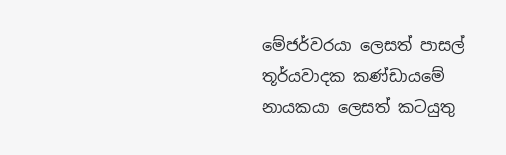මේජර්වරයා ලෙසත් පාසල් තූර්යවාදක කණ්ඩායමේ නායකයා ලෙසත් කටයුතු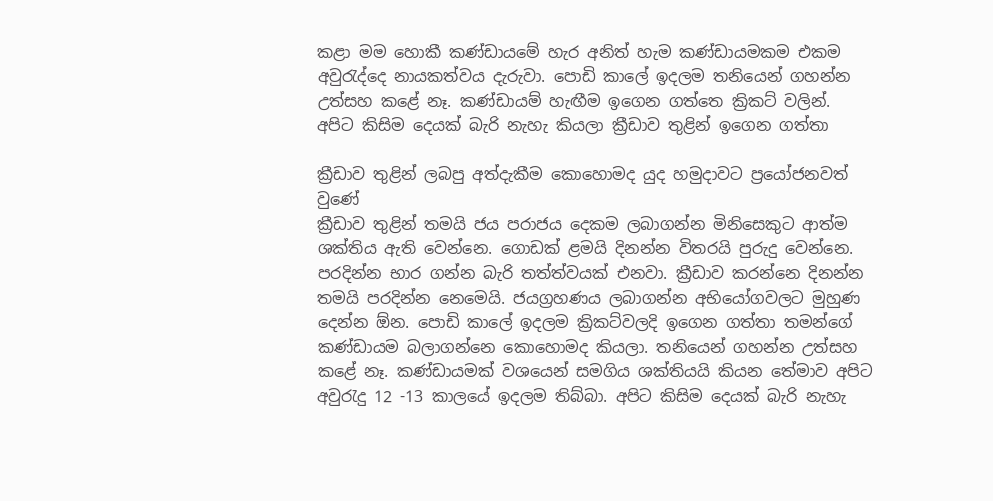කළා මම හොකී කණ්ඩායමේ හැර අනිත් හැම කණ්ඩායමකම එකම අවුරැද්දෙ නායකත්වය දැරුවා. පොඩි කාලේ ඉදලම තනියෙන් ගහන්න උත්සහ කළේ නෑ. කණ්ඩායම් හැඟීම ඉගෙන ගත්තෙ ක්‍රිකට් වලින්. අපිට කිසිම දෙයක් බැරි නැහැ කියලා ක්‍රීඩාව තුළින් ඉගෙන ගත්තා

ක්‍රීඩාව තුළින් ලබපු අත්දැකීම කොහොමද යුද හමුදාවට ප්‍රයෝජනවත් වුණේ
ක්‍රීඩාව තුළින් තමයි ජය පරාජය දෙකම ලබාගන්න මිනිසෙකුට ආත්ම ශක්තිය ඇති වෙන්නෙ. ගොඩක් ළමයි දිනන්න විතරයි පුරුදු වෙන්නෙ. පරදින්න භාර ගන්න බැරි තත්ත්වයක් එනවා. ක්‍රීඩාව කරන්නෙ දිනන්න තමයි පරදින්න නෙමෙයි. ජයග්‍රහණය ලබාගන්න අභියෝගවලට මුහුණ දෙන්න ඕන. පොඩි කාලේ ඉදලම ක්‍රිකට්වලදි ඉගෙන ගත්තා තමන්ගේ කණ්ඩායම බලාගන්නෙ කොහොමද කියලා. තනියෙන් ගහන්න උත්සහ කළේ නෑ. කණ්ඩායමක් වශයෙන් සමගිය ශක්තියයි කියන තේමාව අපිට අවුරැදු 12 -13 කාලයේ ඉදලම තිබ්බා. අපිට කිසිම දෙයක් බැරි නැහැ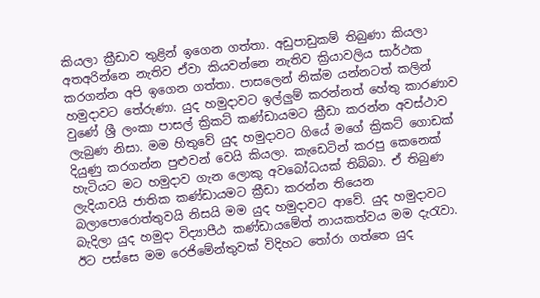කියලා ක්‍රීඩාව තුළින් ඉගෙන ගත්තා. අඩුපාඩුකම් තිබුණා කියලා අතඅරින්නෙ නැතිව ඒවා කියවන්නෙ නැතිව ක්‍රියාවලිය සාර්ථක කරගන්න අපි ඉගෙන ගත්තා. පාසලෙන් නික්ම යන්නටත් කලින් හමුදාවට තේරුණා. යුද හමුදාවට ඉල්ලුම් කරන්නත් හේතු කාරණාව වුණේ ශ්‍රී ලංකා පාසල් ක්‍රිකට් කණ්ඩායමට ක්‍රීඩා කරන්න අවස්ථාව ලැබුණ නිසා. මම හිතුවේ යුද හමුදාවට ගියේ මගේ ක්‍රිකට් ගොඩක් දියුණු කරගන්න පුළුවන් වෙයි කියලා. කැඩෙටින් කරපු කෙනෙක් හැටියට මට හමුදාව ගැන ලොකු අවබෝධයක් තිබ්බා. ඒ තිබුණ ලැදියාවයි ජාතික කණ්ඩායමට ක්‍රීඩා කරන්න තියෙන බලාපොරොත්තුවයි නිසයි මම යුද හමුදාවට ආවේ. යුද හමුදාවට බැදිලා යුද හමුදා විද්‍යාපීඨ කණ්ඩායමේත් නායකත්වය මම දැරැවා. ඊට පස්සෙ මම රෙජිමේන්තුවක් විදිහට තෝරා ගත්තෙ යුද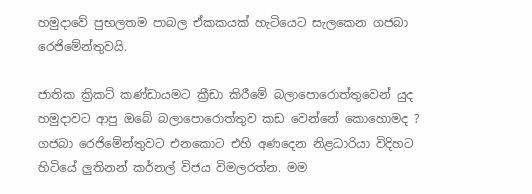හමුදාවේ පුභලතම පාබල ඒකකයක් හැටියෙට සැලකෙන ගජබා රෙජිමේන්තුවයි.

ජාතික ක්‍රිකට් කණ්ඩායමට ක්‍රීඩා කිරීමේ බලාපොරොත්තුවෙන් යුද හමුදාවට ආපු ඔබේ බලාපොරොත්තුව කඩ වෙන්නේ කොහොමද‍ ?
ගජබා රෙජිමේන්තුවට එනකොට එහි අණදෙන නිළධාරියා විදිහට හිටියේ ලුතිනන් කර්නල් විජය විමලරත්න. මම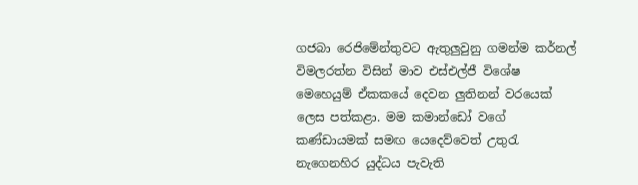ගජබා රෙජිමේන්තුවට ඇතුලුවුනු ගමන්ම කර්නල් විමලරත්න විසින් මාව එස්එල්ජී විශේෂ මෙහෙයුම් ඒකකයේ දෙවන ලුතිනන් වරයෙක් ලෙස පත්කළා. මම කමාන්ඩෝ වගේ කණ්ඩායමක් සමඟ යෙදෙව්වෙත් උතුරැ නැගෙනහිර යුද්ධය පැවැති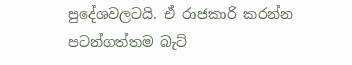පුදේශවලටයි. ඒ රාජකාරි කරන්න පටන්ගත්තම බැට්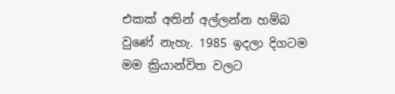එකක් අතින් අල්ලන්න හම්බ වුණේ නැහැ. 1985 ඉදලා දිගටම මම ක්‍රියාන්විත වලට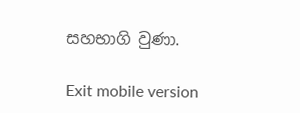සහභාගි වුණා.

Exit mobile version